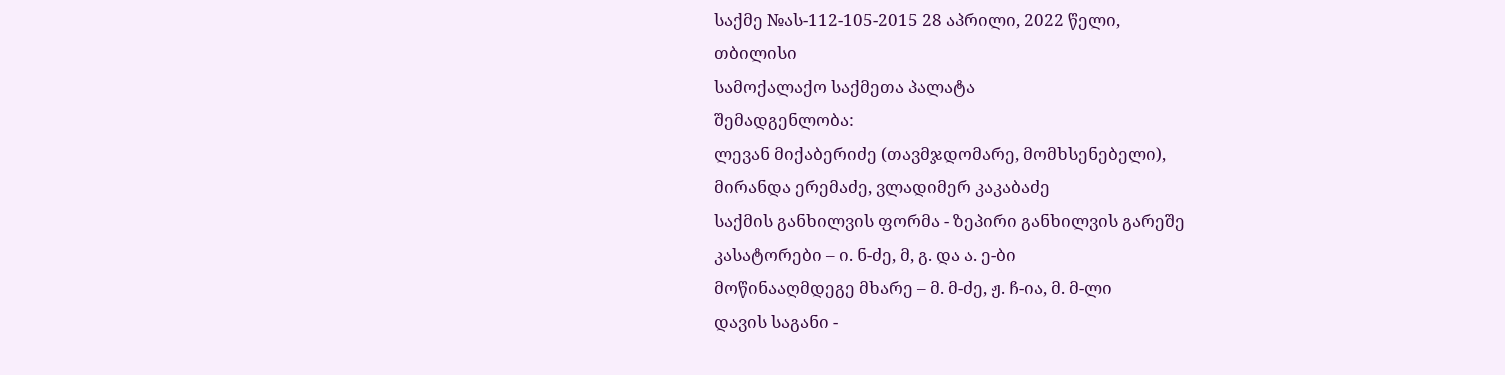საქმე №ას-112-105-2015 28 აპრილი, 2022 წელი,
თბილისი
სამოქალაქო საქმეთა პალატა
შემადგენლობა:
ლევან მიქაბერიძე (თავმჯდომარე, მომხსენებელი),
მირანდა ერემაძე, ვლადიმერ კაკაბაძე
საქმის განხილვის ფორმა - ზეპირი განხილვის გარეშე
კასატორები – ი. ნ-ძე, მ, გ. და ა. ე-ბი
მოწინააღმდეგე მხარე – მ. მ-ძე, ჟ. ჩ-ია, მ. მ-ლი
დავის საგანი -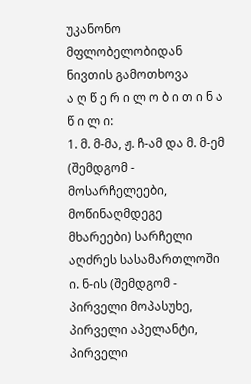უკანონო მფლობელობიდან ნივთის გამოთხოვა
ა ღ წ ე რ ი ლ ო ბ ი თ ი ნ ა წ ი ლ ი:
1. მ. მ-მა, ჟ. ჩ-ამ და მ. მ-ემ (შემდგომ - მოსარჩელეები, მოწინაღმდეგე მხარეები) სარჩელი აღძრეს სასამართლოში ი. ნ-ის (შემდგომ - პირველი მოპასუხე, პირველი აპელანტი, პირველი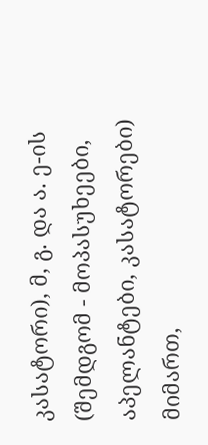კასატორი), მ, გ. და ა. ე-ის (შემდგომ - მოპასუხეები, აპელანტები, კასატორები) მიმართ,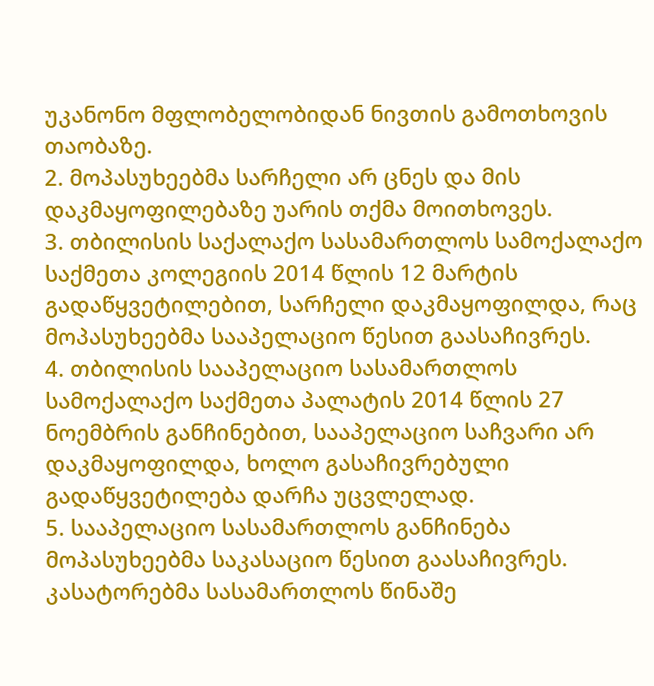უკანონო მფლობელობიდან ნივთის გამოთხოვის თაობაზე.
2. მოპასუხეებმა სარჩელი არ ცნეს და მის დაკმაყოფილებაზე უარის თქმა მოითხოვეს.
3. თბილისის საქალაქო სასამართლოს სამოქალაქო საქმეთა კოლეგიის 2014 წლის 12 მარტის გადაწყვეტილებით, სარჩელი დაკმაყოფილდა, რაც მოპასუხეებმა სააპელაციო წესით გაასაჩივრეს.
4. თბილისის სააპელაციო სასამართლოს სამოქალაქო საქმეთა პალატის 2014 წლის 27 ნოემბრის განჩინებით, სააპელაციო საჩვარი არ დაკმაყოფილდა, ხოლო გასაჩივრებული გადაწყვეტილება დარჩა უცვლელად.
5. სააპელაციო სასამართლოს განჩინება მოპასუხეებმა საკასაციო წესით გაასაჩივრეს. კასატორებმა სასამართლოს წინაშე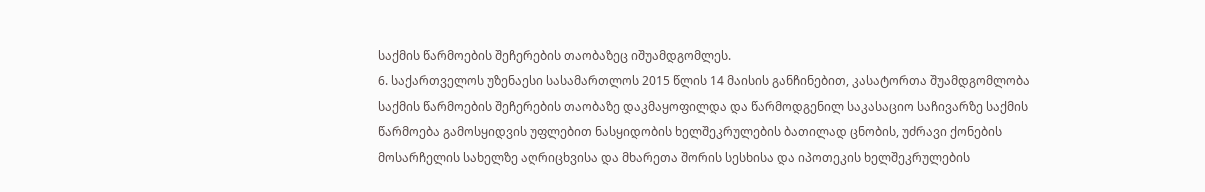საქმის წარმოების შეჩერების თაობაზეც იშუამდგომლეს.
6. საქართველოს უზენაესი სასამართლოს 2015 წლის 14 მაისის განჩინებით, კასატორთა შუამდგომლობა საქმის წარმოების შეჩერების თაობაზე დაკმაყოფილდა და წარმოდგენილ საკასაციო საჩივარზე საქმის წარმოება გამოსყიდვის უფლებით ნასყიდობის ხელშეკრულების ბათილად ცნობის, უძრავი ქონების მოსარჩელის სახელზე აღრიცხვისა და მხარეთა შორის სესხისა და იპოთეკის ხელშეკრულების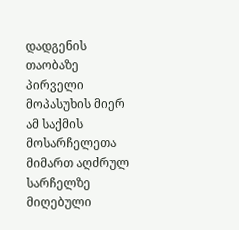დადგენის თაობაზე პირველი მოპასუხის მიერ ამ საქმის მოსარჩელეთა მიმართ აღძრულ სარჩელზე მიღებული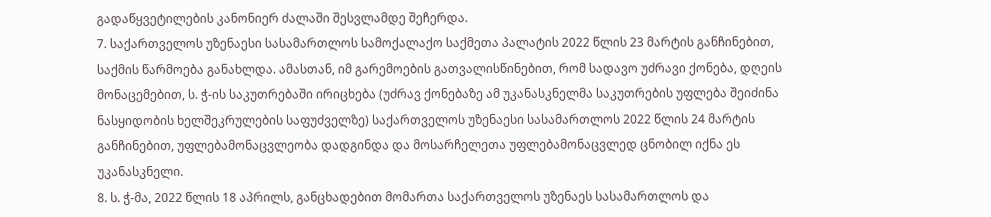გადაწყვეტილების კანონიერ ძალაში შესვლამდე შეჩერდა.
7. საქართველოს უზენაესი სასამართლოს სამოქალაქო საქმეთა პალატის 2022 წლის 23 მარტის განჩინებით, საქმის წარმოება განახლდა. ამასთან, იმ გარემოების გათვალისწინებით, რომ სადავო უძრავი ქონება, დღეის მონაცემებით, ს. ჭ-ის საკუთრებაში ირიცხება (უძრავ ქონებაზე ამ უკანასკნელმა საკუთრების უფლება შეიძინა ნასყიდობის ხელშეკრულების საფუძველზე) საქართველოს უზენაესი სასამართლოს 2022 წლის 24 მარტის განჩინებით, უფლებამონაცვლეობა დადგინდა და მოსარჩელეთა უფლებამონაცვლედ ცნობილ იქნა ეს უკანასკნელი.
8. ს. ჭ-მა, 2022 წლის 18 აპრილს, განცხადებით მომართა საქართველოს უზენაეს სასამართლოს და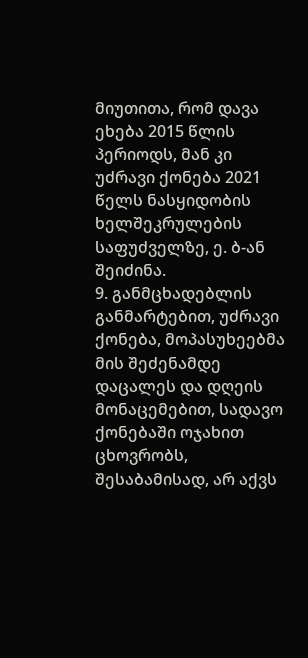მიუთითა, რომ დავა ეხება 2015 წლის პერიოდს, მან კი უძრავი ქონება 2021 წელს ნასყიდობის ხელშეკრულების საფუძველზე, ე. ბ-ან შეიძინა.
9. განმცხადებლის განმარტებით, უძრავი ქონება, მოპასუხეებმა მის შეძენამდე დაცალეს და დღეის მონაცემებით, სადავო ქონებაში ოჯახით ცხოვრობს, შესაბამისად, არ აქვს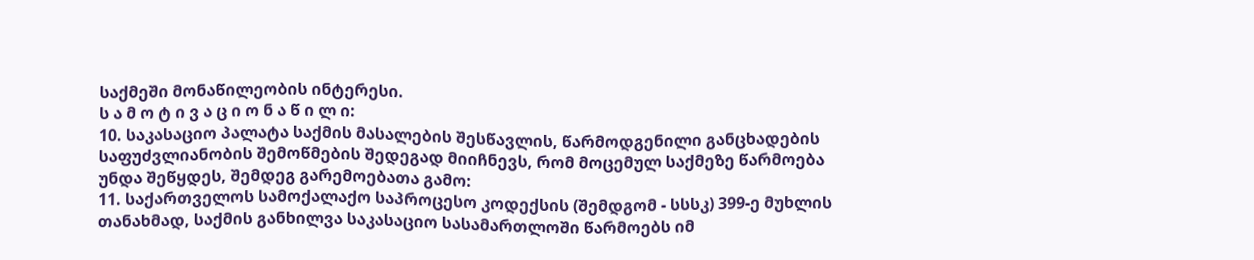საქმეში მონაწილეობის ინტერესი.
ს ა მ ო ტ ი ვ ა ც ი ო ნ ა წ ი ლ ი:
10. საკასაციო პალატა საქმის მასალების შესწავლის, წარმოდგენილი განცხადების საფუძვლიანობის შემოწმების შედეგად მიიჩნევს, რომ მოცემულ საქმეზე წარმოება უნდა შეწყდეს, შემდეგ გარემოებათა გამო:
11. საქართველოს სამოქალაქო საპროცესო კოდექსის (შემდგომ - სსსკ) 399-ე მუხლის თანახმად, საქმის განხილვა საკასაციო სასამართლოში წარმოებს იმ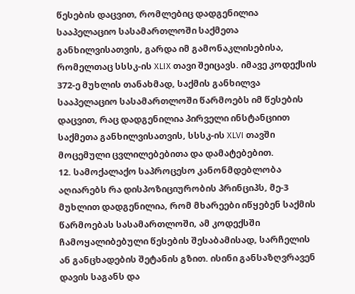წესების დაცვით, რომლებიც დადგენილია სააპელაციო სასამართლოში საქმეთა განხილვისათვის, გარდა იმ გამონაკლისებისა, რომელთაც სსსკ-ის XLIX თავი შეიცავს. იმავე კოდექსის 372-ე მუხლის თანახმად, საქმის განხილვა სააპელაციო სასამართლოში წარმოებს იმ წესების დაცვით, რაც დადგენილია პირველი ინსტანციით საქმეთა განხილვისათვის, სსსკ-ის XLVI თავში მოცემული ცვლილებებითა და დამატებებით.
12. სამოქალაქო საპროცესო კანონმდებლობა აღიარებს რა დისპოზიციურობის პრინციპს, მე-3 მუხლით დადგენილია, რომ მხარეები იწყებენ საქმის წარმოებას სასამართლოში, ამ კოდექსში ჩამოყალიბებული წესების შესაბამისად, სარჩელის ან განცხადების შეტანის გზით. ისინი განსაზღვრავენ დავის საგანს და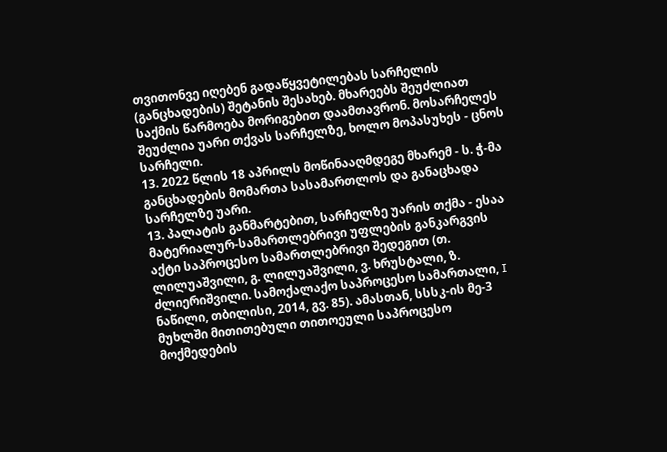თვითონვე იღებენ გადაწყვეტილებას სარჩელის (განცხადების) შეტანის შესახებ. მხარეებს შეუძლიათ საქმის წარმოება მორიგებით დაამთავრონ. მოსარჩელეს შეუძლია უარი თქვას სარჩელზე, ხოლო მოპასუხეს - ცნოს სარჩელი.
13. 2022 წლის 18 აპრილს მოწინააღმდეგე მხარემ - ს. ჭ-მა განცხადების მომართა სასამართლოს და განაცხადა სარჩელზე უარი.
13. პალატის განმარტებით, სარჩელზე უარის თქმა - ესაა მატერიალურ-სამართლებრივი უფლების განკარგვის აქტი საპროცესო სამართლებრივი შედეგით (თ. ლილუაშვილი, გ. ლილუაშვილი, ვ. ხრუსტალი, ზ. ძლიერიშვილი. სამოქალაქო საპროცესო სამართალი, I ნაწილი, თბილისი, 2014, გვ. 85). ამასთან, სსსკ-ის მე-3 მუხლში მითითებული თითოეული საპროცესო მოქმედების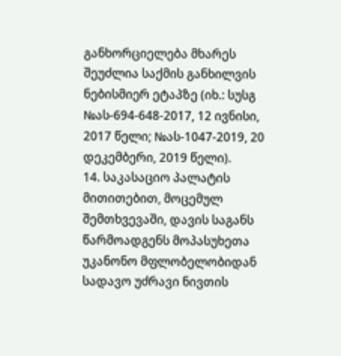განხორციელება მხარეს შეუძლია საქმის განხილვის ნებისმიერ ეტაპზე (იხ.: სუსგ №ას-694-648-2017, 12 ივნისი, 2017 წელი; №ას-1047-2019, 20 დეკემბერი, 2019 წელი).
14. საკასაციო პალატის მითითებით, მოცემულ შემთხვევაში, დავის საგანს წარმოადგენს მოპასუხეთა უკანონო მფლობელობიდან სადავო უძრავი ნივთის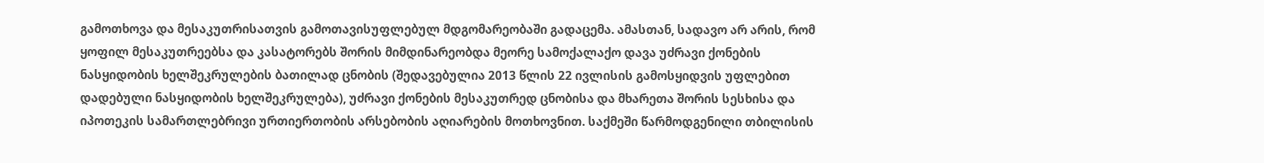გამოთხოვა და მესაკუთრისათვის გამოთავისუფლებულ მდგომარეობაში გადაცემა. ამასთან, სადავო არ არის, რომ ყოფილ მესაკუთრეებსა და კასატორებს შორის მიმდინარეობდა მეორე სამოქალაქო დავა უძრავი ქონების ნასყიდობის ხელშეკრულების ბათილად ცნობის (შედავებულია 2013 წლის 22 ივლისის გამოსყიდვის უფლებით დადებული ნასყიდობის ხელშეკრულება), უძრავი ქონების მესაკუთრედ ცნობისა და მხარეთა შორის სესხისა და იპოთეკის სამართლებრივი ურთიერთობის არსებობის აღიარების მოთხოვნით. საქმეში წარმოდგენილი თბილისის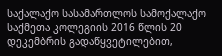საქალაქო სასამართლოს სამოქალაქო საქმეთა კოლეგიის 2016 წლის 20 დეკემბრის გადაწყვეტილებით,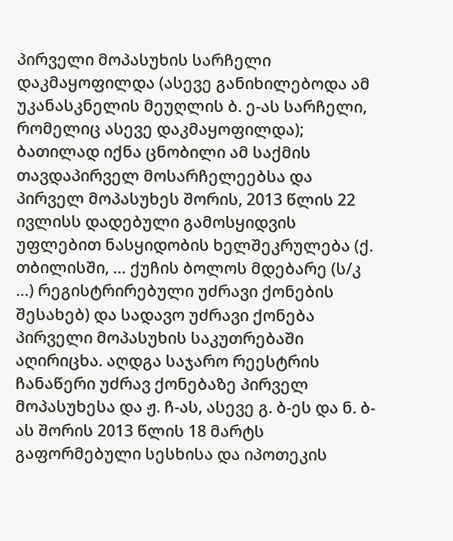პირველი მოპასუხის სარჩელი დაკმაყოფილდა (ასევე განიხილებოდა ამ უკანასკნელის მეუღლის ბ. ე-ას სარჩელი, რომელიც ასევე დაკმაყოფილდა); ბათილად იქნა ცნობილი ამ საქმის თავდაპირველ მოსარჩელეებსა და პირველ მოპასუხეს შორის, 2013 წლის 22 ივლისს დადებული გამოსყიდვის უფლებით ნასყიდობის ხელშეკრულება (ქ. თბილისში, … ქუჩის ბოლოს მდებარე (ს/კ …) რეგისტრირებული უძრავი ქონების შესახებ) და სადავო უძრავი ქონება პირველი მოპასუხის საკუთრებაში აღირიცხა. აღდგა საჯარო რეესტრის ჩანაწერი უძრავ ქონებაზე პირველ მოპასუხესა და ჟ. ჩ-ას, ასევე გ. ბ-ეს და ნ. ბ-ას შორის 2013 წლის 18 მარტს გაფორმებული სესხისა და იპოთეკის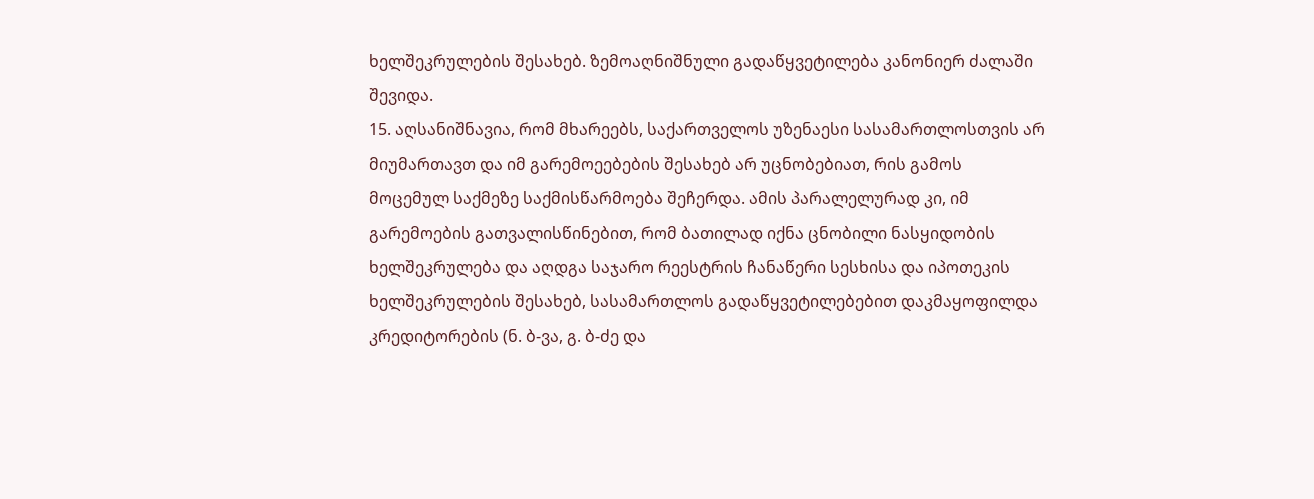ხელშეკრულების შესახებ. ზემოაღნიშნული გადაწყვეტილება კანონიერ ძალაში შევიდა.
15. აღსანიშნავია, რომ მხარეებს, საქართველოს უზენაესი სასამართლოსთვის არ მიუმართავთ და იმ გარემოეებების შესახებ არ უცნობებიათ, რის გამოს მოცემულ საქმეზე საქმისწარმოება შეჩერდა. ამის პარალელურად კი, იმ გარემოების გათვალისწინებით, რომ ბათილად იქნა ცნობილი ნასყიდობის ხელშეკრულება და აღდგა საჯარო რეესტრის ჩანაწერი სესხისა და იპოთეკის ხელშეკრულების შესახებ, სასამართლოს გადაწყვეტილებებით დაკმაყოფილდა კრედიტორების (ნ. ბ-ვა, გ. ბ-ძე და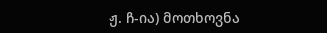ჟ. ჩ-ია) მოთხოვნა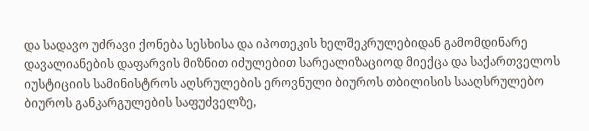და სადავო უძრავი ქონება სესხისა და იპოთეკის ხელშეკრულებიდან გამომდინარე დავალიანების დაფარვის მიზნით იძულებით სარეალიზაციოდ მიექცა და საქართველოს იუსტიციის სამინისტროს აღსრულების ეროვნული ბიუროს თბილისის სააღსრულებო ბიუროს განკარგულების საფუძველზე,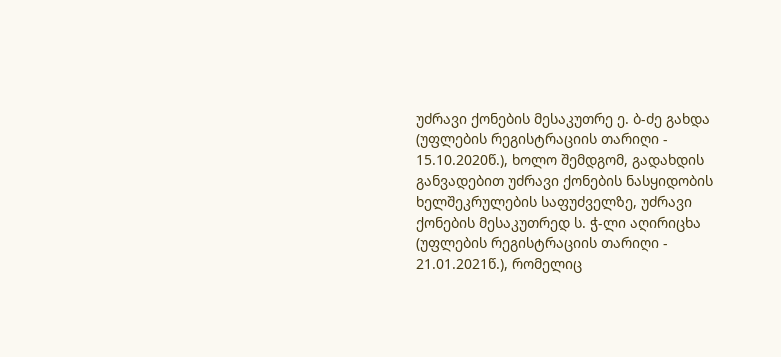უძრავი ქონების მესაკუთრე ე. ბ-ძე გახდა (უფლების რეგისტრაციის თარიღი - 15.10.2020წ.), ხოლო შემდგომ, გადახდის განვადებით უძრავი ქონების ნასყიდობის ხელშეკრულების საფუძველზე, უძრავი ქონების მესაკუთრედ ს. ჭ-ლი აღირიცხა (უფლების რეგისტრაციის თარიღი - 21.01.2021წ.), რომელიც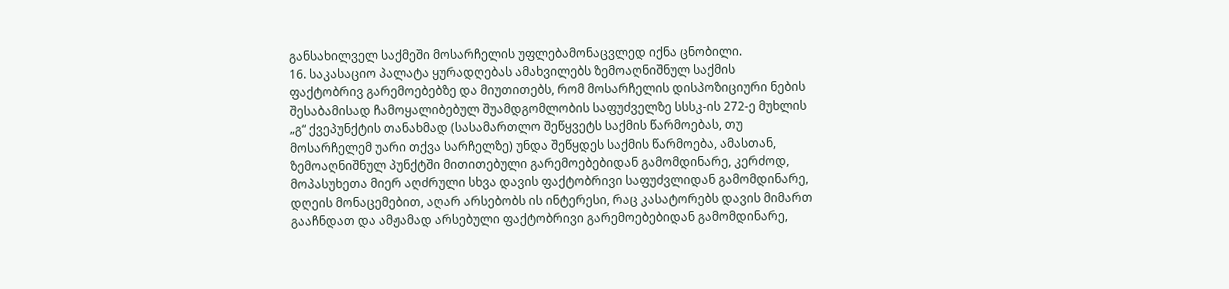განსახილველ საქმეში მოსარჩელის უფლებამონაცვლედ იქნა ცნობილი.
16. საკასაციო პალატა ყურადღებას ამახვილებს ზემოაღნიშნულ საქმის ფაქტობრივ გარემოებებზე და მიუთითებს, რომ მოსარჩელის დისპოზიციური ნების შესაბამისად ჩამოყალიბებულ შუამდგომლობის საფუძველზე სსსკ-ის 272-ე მუხლის „გ“ ქვეპუნქტის თანახმად (სასამართლო შეწყვეტს საქმის წარმოებას, თუ მოსარჩელემ უარი თქვა სარჩელზე) უნდა შეწყდეს საქმის წარმოება, ამასთან, ზემოაღნიშნულ პუნქტში მითითებული გარემოებებიდან გამომდინარე, კერძოდ, მოპასუხეთა მიერ აღძრული სხვა დავის ფაქტობრივი საფუძვლიდან გამომდინარე, დღეის მონაცემებით, აღარ არსებობს ის ინტერესი, რაც კასატორებს დავის მიმართ გააჩნდათ და ამჟამად არსებული ფაქტობრივი გარემოებებიდან გამომდინარე,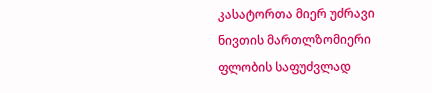კასატორთა მიერ უძრავი ნივთის მართლზომიერი ფლობის საფუძვლად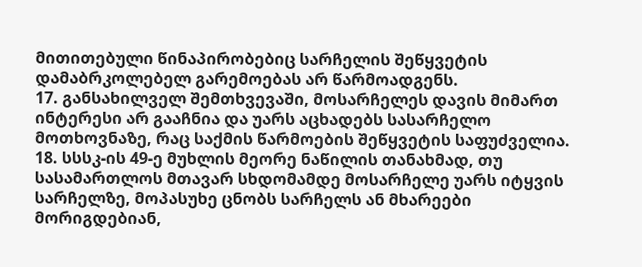მითითებული წინაპირობებიც სარჩელის შეწყვეტის დამაბრკოლებელ გარემოებას არ წარმოადგენს.
17. განსახილველ შემთხვევაში, მოსარჩელეს დავის მიმართ ინტერესი არ გააჩნია და უარს აცხადებს სასარჩელო მოთხოვნაზე, რაც საქმის წარმოების შეწყვეტის საფუძველია.
18. სსსკ-ის 49-ე მუხლის მეორე ნაწილის თანახმად, თუ სასამართლოს მთავარ სხდომამდე მოსარჩელე უარს იტყვის სარჩელზე, მოპასუხე ცნობს სარჩელს ან მხარეები მორიგდებიან,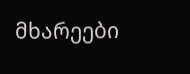მხარეები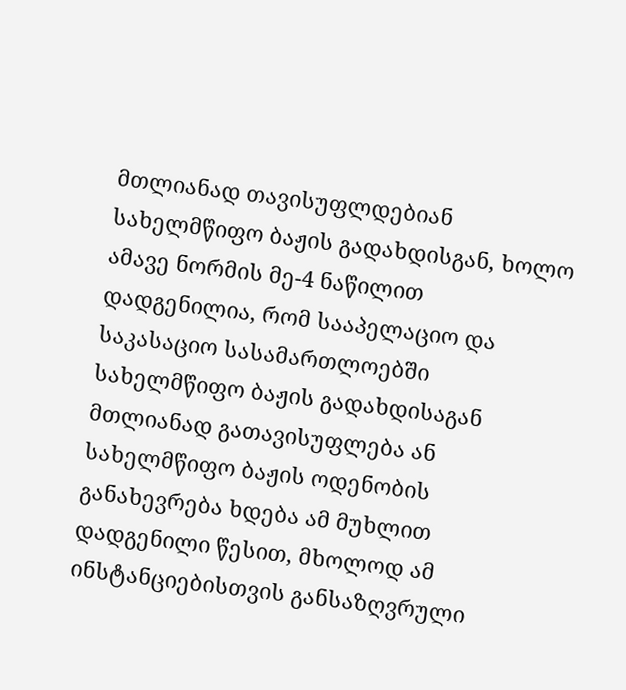მთლიანად თავისუფლდებიან სახელმწიფო ბაჟის გადახდისგან, ხოლო ამავე ნორმის მე-4 ნაწილით დადგენილია, რომ სააპელაციო და საკასაციო სასამართლოებში სახელმწიფო ბაჟის გადახდისაგან მთლიანად გათავისუფლება ან სახელმწიფო ბაჟის ოდენობის განახევრება ხდება ამ მუხლით დადგენილი წესით, მხოლოდ ამ ინსტანციებისთვის განსაზღვრული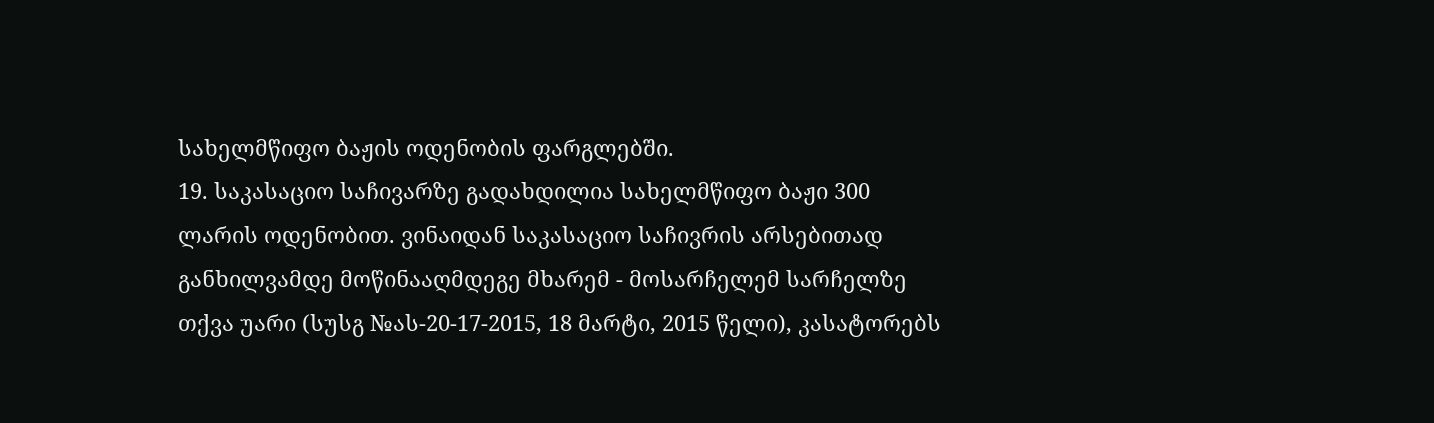სახელმწიფო ბაჟის ოდენობის ფარგლებში.
19. საკასაციო საჩივარზე გადახდილია სახელმწიფო ბაჟი 300 ლარის ოდენობით. ვინაიდან საკასაციო საჩივრის არსებითად განხილვამდე მოწინააღმდეგე მხარემ - მოსარჩელემ სარჩელზე თქვა უარი (სუსგ №ას-20-17-2015, 18 მარტი, 2015 წელი), კასატორებს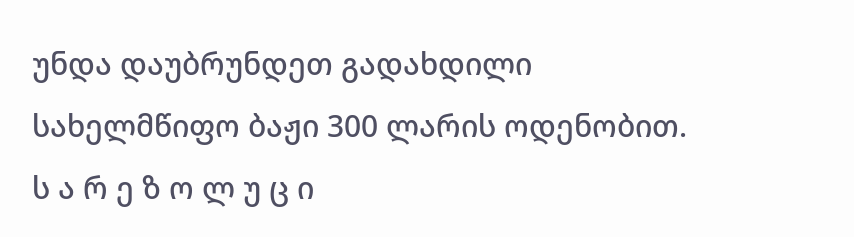უნდა დაუბრუნდეთ გადახდილი სახელმწიფო ბაჟი 300 ლარის ოდენობით.
ს ა რ ე ზ ო ლ უ ც ი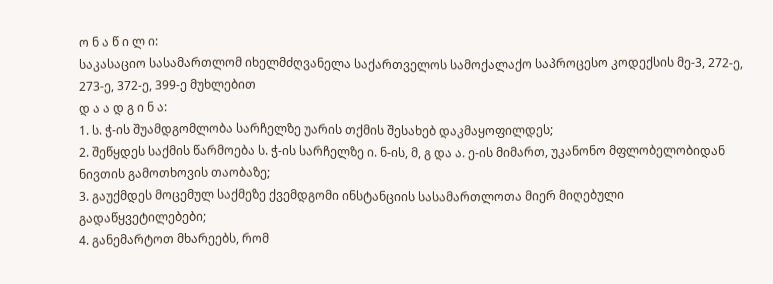ო ნ ა წ ი ლ ი:
საკასაციო სასამართლომ იხელმძღვანელა საქართველოს სამოქალაქო საპროცესო კოდექსის მე-3, 272-ე, 273-ე, 372-ე, 399-ე მუხლებით
დ ა ა დ გ ი ნ ა:
1. ს. ჭ-ის შუამდგომლობა სარჩელზე უარის თქმის შესახებ დაკმაყოფილდეს;
2. შეწყდეს საქმის წარმოება ს. ჭ-ის სარჩელზე ი. ნ-ის, მ, გ და ა. ე-ის მიმართ, უკანონო მფლობელობიდან ნივთის გამოთხოვის თაობაზე;
3. გაუქმდეს მოცემულ საქმეზე ქვემდგომი ინსტანციის სასამართლოთა მიერ მიღებული გადაწყვეტილებები;
4. განემარტოთ მხარეებს, რომ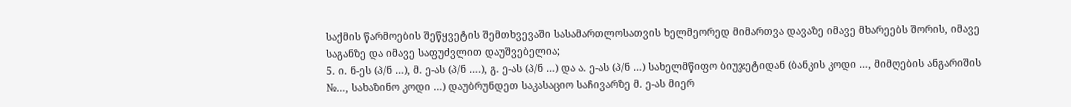საქმის წარმოების შეწყვეტის შემთხვევაში სასამართლოსათვის ხელმეორედ მიმართვა დავაზე იმავე მხარეებს შორის, იმავე საგანზე და იმავე საფუძვლით დაუშვებელია;
5. ი. ნ-ეს (პ/ნ …), მ. ე-ას (პ/ნ ….), გ. ე-ას (პ/ნ …) და ა. ე-ას (პ/ნ …) სახელმწიფო ბიუჯეტიდან (ბანკის კოდი …, მიმღების ანგარიშის №…, სახაზინო კოდი …) დაუბრუნდეთ საკასაციო საჩივარზე მ. ე-ას მიერ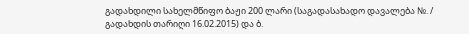გადახდილი სახელმწიფო ბაჟი 200 ლარი (საგადასახადო დავალება №. / გადახდის თარიღი 16.02.2015) და ბ.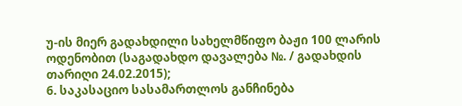უ-ის მიერ გადახდილი სახელმწიფო ბაჟი 100 ლარის ოდენობით (საგადახდო დავალება №. / გადახდის თარიღი 24.02.2015);
6. საკასაციო სასამართლოს განჩინება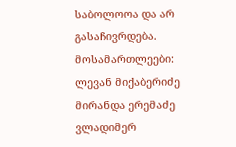საბოლოოა და არ გასაჩივრდება.
მოსამართლეები: ლევან მიქაბერიძე
მირანდა ერემაძე
ვლადიმერ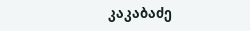კაკაბაძე